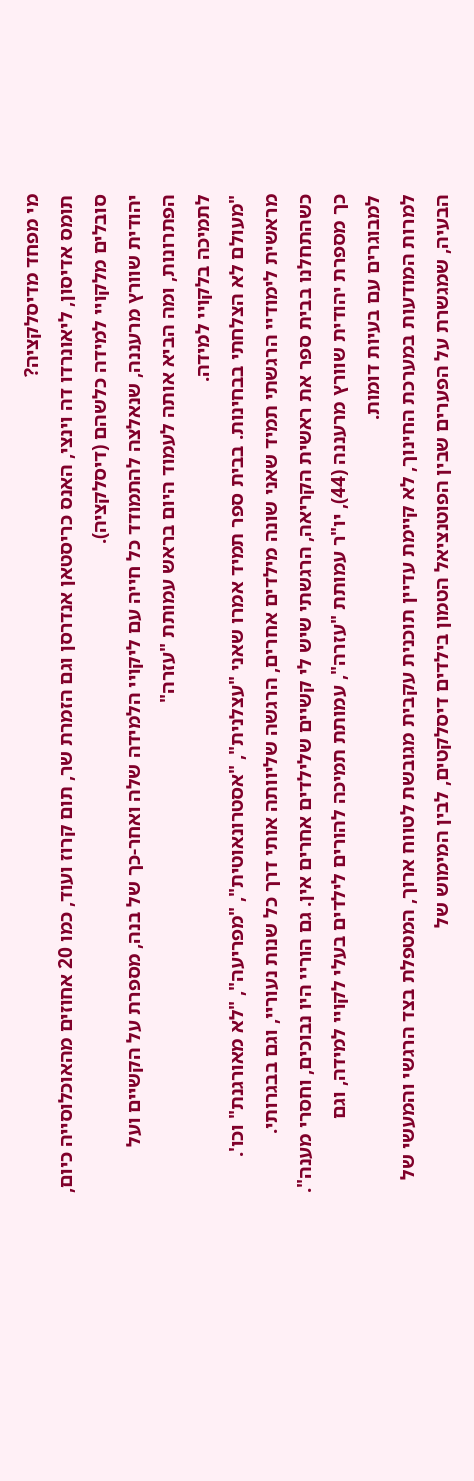מי מפחד מדיסלקציה?
תומס אדיסון, ליאונרדו דה וינצי, האנס כריסטאן אנדרסן וגם הזמרת שר, תום קרוז ועוד, כמו 20 אחוזים מהאוכלוסייה כיום, סובלים מלקויי למידה כלשהם (דיסלקציה).
יהודית שוורץ מרעננה, שנאלצה להתמודד כל חייה עם ליקויי הלמידה שלה ואחר-כך של בנה, מספרת על הקשיים ועל הפתרונות, ומה הביא אותה לעמוד היום בראש עמותת "עזרה"
לתמיכה בלקויי למידה.
"מעולם לא הצלחתי בבחינות. בבית ספר תמיד אמרו שאני "עצלנית", "אסטרונאוטית", "מפריעה", "לא מאורגנת" וכו'. מראשית לימודיי הרגשתי תמיד שאני שונה מילדים אחרים, הרגשה שליוותה אותי דרך כל שנות נעוריי, וגם בבגרותי.
כשהתחלנו בבית ספר את ראשית הקריאה, הרגשתי שיש לי קשיים שלילדים אחרים אין. גם הוריי היו נבוכים, וחסרי מענה". כך מספרת יהודית שוורץ מרעננה (44), יו"ר עמותת "עזרה", עמותת תמיכה להורים לילדים בעלי לקויי למידה, וגם למבוגרים עם בעיות דומות.
למרות המודעות במערכת החינוך, לא קיימת עדיין תוכנית עקבית מגובשת לטווח ארוך, המטפלת בצד הרגשי והמעשי של הבעיה, שמגשרת על הפערים שבין הפוטנציאל הטמון בילדים דיסלקטים, לבין המימוש של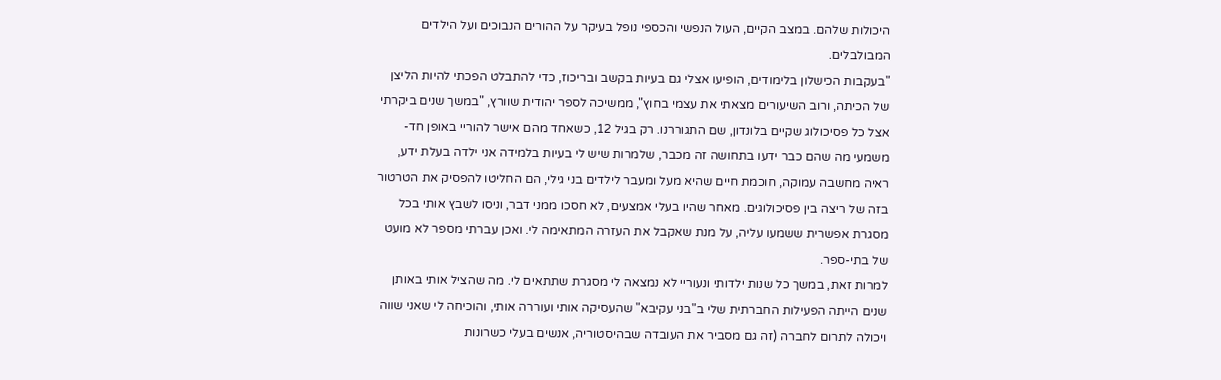היכולות שלהם. במצב הקיים, העול הנפשי והכספי נופל בעיקר על ההורים הנבוכים ועל הילדים המבולבלים.
"בעקבות הכישלון בלימודים, הופיעו אצלי גם בעיות בקשב ובריכוז, כדי להתבלט הפכתי להיות הליצן של הכיתה, ורוב השיעורים מצאתי את עצמי בחוץ", ממשיכה לספר יהודית שוורץ, "במשך שנים ביקרתי אצל כל פסיכולוג שקיים בלונדון, שם התגוררנו. רק בגיל 12, כשאחד מהם אישר להוריי באופן חד-משמעי מה שהם כבר ידעו בתחושה זה מכבר, שלמרות שיש לי בעיות בלמידה אני ילדה בעלת ידע, ראיה מחשבה עמוקה, חוכמת חיים שהיא מעל ומעבר לילדים בני גילי, הם החליטו להפסיק את הטרטור בזה של ריצה בין פסיכולוגים. מאחר שהיו בעלי אמצעים, לא חסכו ממני דבר, וניסו לשבץ אותי בכל מסגרת אפשרית ששמעו עליה, על מנת שאקבל את העזרה המתאימה לי. ואכן עברתי מספר לא מועט של בתי-ספר.
למרות זאת, במשך כל שנות ילדותי ונעוריי לא נמצאה לי מסגרת שתתאים לי. מה שהציל אותי באותן שנים הייתה הפעילות החברתית שלי ב"בני עקיבא" שהעסיקה אותי ועוררה אותי, והוכיחה לי שאני שווה ויכולה לתרום לחברה (זה גם מסביר את העובדה שבהיסטוריה, אנשים בעלי כשרונות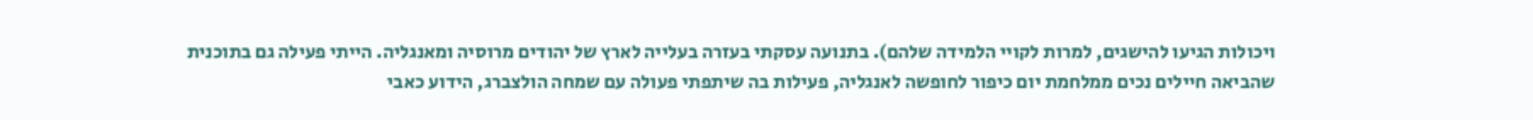ויכולות הגיעו להישגים, למרות לקויי הלמידה שלהם). בתנועה עסקתי בעזרה בעלייה לארץ של יהודים מרוסיה ומאנגליה. הייתי פעילה גם בתוכנית שהביאה חיילים נכים ממלחמת יום כיפור לחופשה לאנגליה, פעילות בה שיתפתי פעולה עם שמחה הולצברג, הידוע כאבי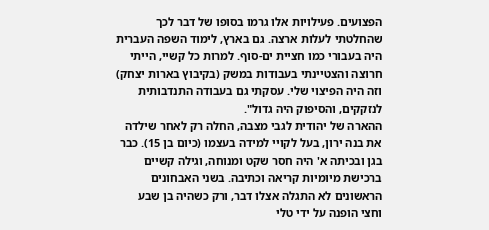הפצועים. פעילויות אלו גרמו בסופו של דבר לכך שהחלטתי לעלות ארצה. גם בארץ, לימוד השפה העברית היה בעבורי כמו חציית ים-סוף. למרות כל קשיי, הייתי חרוצה והצטיינתי בעבודות במשק (בקיבוץ בארות יצחק) וזה היה הפיצוי שלי. עסקתי גם בעבודה התנדבותית לנזקקים, והסיפוק היה גדול".
ההארה של יהודית לגבי מצבה, החלה רק לאחר שילדה את בנה ירון, בעל לקויי למידה בעצמו (כיום בן 15). כבר בגן ובכיתה א' היה חסר שקט ומנוחה, וגילה קשיים ברכישת מיומיות קריאה וכתיבה. בשני האבחונים הראשונים לא התגלה אצלו דבר, ורק כשהיה בן שבע וחצי הופנה על ידי טלי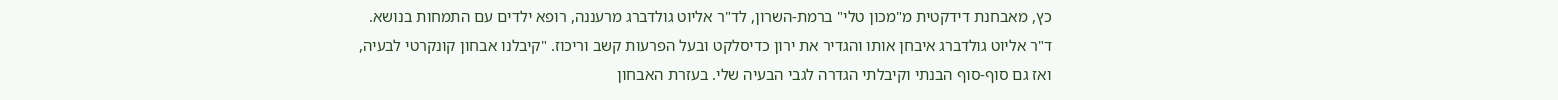כץ, מאבחנת דידקטית מ"מכון טלי" ברמת-השרון, לד"ר אליוט גולדברג מרעננה, רופא ילדים עם התמחות בנושא. ד"ר אליוט גולדברג איבחן אותו והגדיר את ירון כדיסלקט ובעל הפרעות קשב וריכוז. "קיבלנו אבחון קונקרטי לבעיה, ואז גם סוף-סוף הבנתי וקיבלתי הגדרה לגבי הבעיה שלי. בעזרת האבחון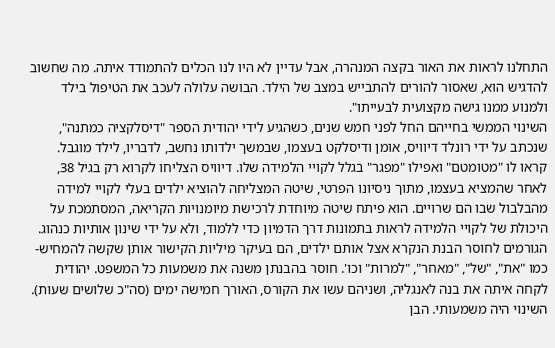התחלנו לראות את האור בקצה המנהרה, אבל עדיין לא היו לנו הכלים להתמודד איתה. מה שחשוב להדגיש הוא, שאסור להורים להתבייש במצב של הילד. הבושה עלולה לעכב את הטיפול בילד ולמנוע ממנו גישה מקצועית לבעייתו".
השינוי הממשי בחייהם החל לפני חמש שנים, כשהגיע לידי יהודית הספר "דיסלקציה כמתנה", שנכתב על ידי רונלד דיוויס, אומן ודיסלקט בעצמו, שבמשך ילדותו נחשב, לדבריו, לילד מוגבל. קראו לו "מטומטם" ואפילו "מפגר" בגלל לקויי הלמידה שלו. דיוויס הצליחו לקרוא רק בגיל 38, לאחר שהמציא בעצמו, מתוך ניסיונו הפרטי, שיטה המצליחה להוציא ילדים בעלי לקויי למידה מהבלבול שבו הם שרויים. הוא פיתח שיטה מיוחדת לרכישת מיומנויות הקריאה, המסתמכת על היכולת של לקויי הלמידה לראות בתמונות דרך הדמיון כדי ללמוד, ולא על ידי שינון אותיות כנהוג.
הגורמים לחוסר הבנת הנקרא אצל אותם ילדים, הם בעיקר מיליות הקישור אותן שקשה להמחיש- כמו "את", "של", "מאחר", "למרות" וכו'. חוסר בהבנתן משנה את משמעות כל המשפט. יהודית לקחה איתה את בנה לאנגליה, ושניהם עשו את הקורס, האורך חמישה ימים (סה"כ שלושים שעות).
השינוי היה משמעותי. הבן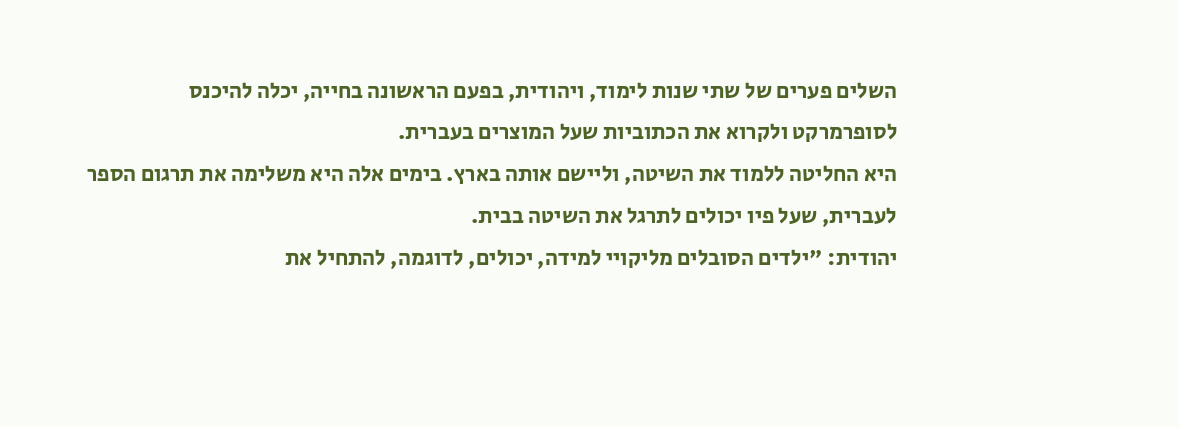השלים פערים של שתי שנות לימוד, ויהודית, בפעם הראשונה בחייה, יכלה להיכנס לסופרמרקט ולקרוא את הכתוביות שעל המוצרים בעברית.
היא החליטה ללמוד את השיטה, וליישם אותה בארץ. בימים אלה היא משלימה את תרגום הספר לעברית, שעל פיו יכולים לתרגל את השיטה בבית.
יהודית: "ילדים הסובלים מליקויי למידה, יכולים, לדוגמה, להתחיל את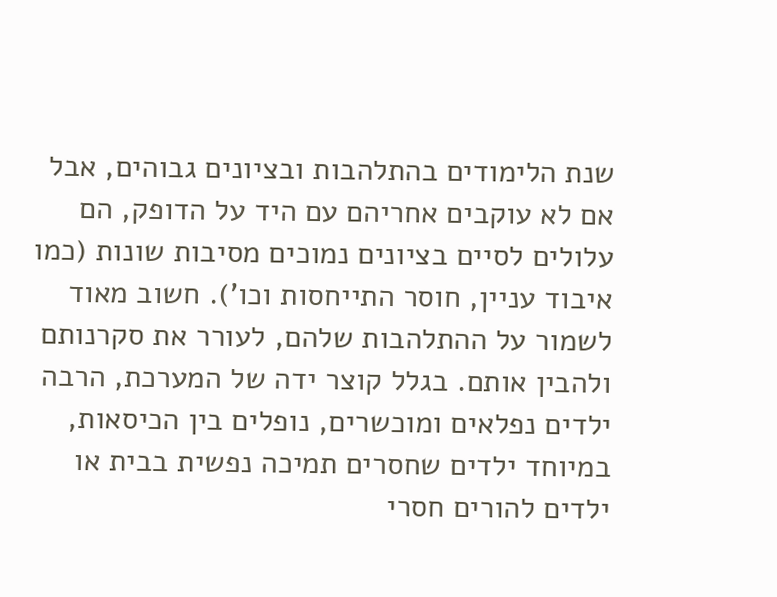שנת הלימודים בהתלהבות ובציונים גבוהים, אבל אם לא עוקבים אחריהם עם היד על הדופק, הם עלולים לסיים בציונים נמוכים מסיבות שונות (כמו איבוד עניין, חוסר התייחסות וכו'). חשוב מאוד לשמור על ההתלהבות שלהם, לעורר את סקרנותם ולהבין אותם. בגלל קוצר ידה של המערכת, הרבה ילדים נפלאים ומוכשרים, נופלים בין הכיסאות, במיוחד ילדים שחסרים תמיכה נפשית בבית או ילדים להורים חסרי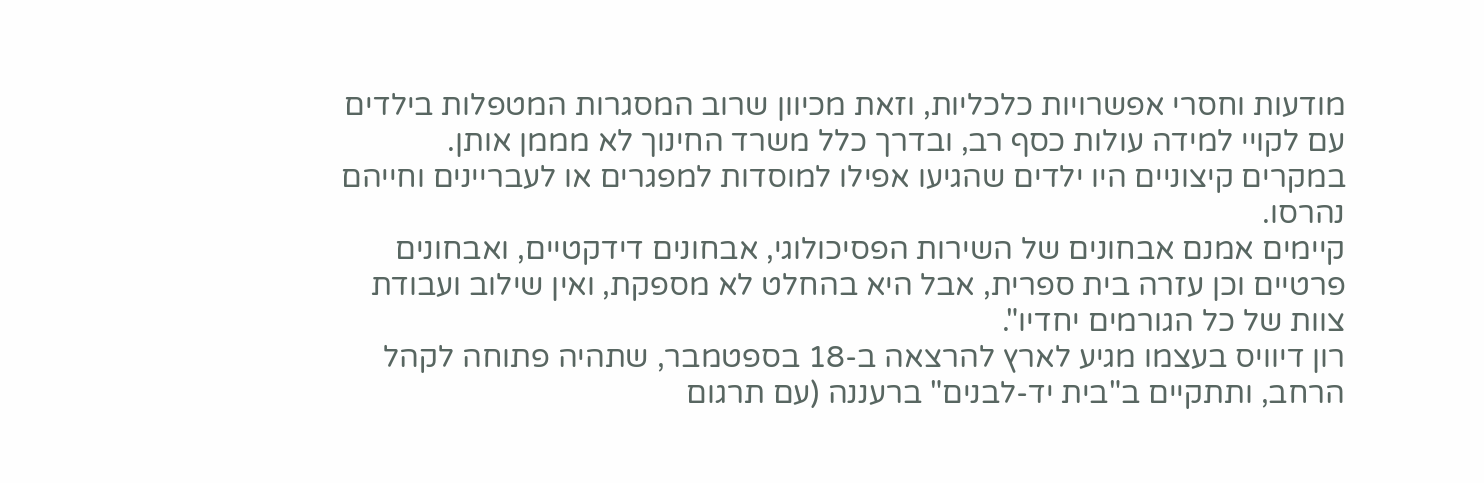מודעות וחסרי אפשרויות כלכליות, וזאת מכיוון שרוב המסגרות המטפלות בילדים עם לקויי למידה עולות כסף רב, ובדרך כלל משרד החינוך לא מממן אותן.
במקרים קיצוניים היו ילדים שהגיעו אפילו למוסדות למפגרים או לעבריינים וחייהם נהרסו.
קיימים אמנם אבחונים של השירות הפסיכולוגי, אבחונים דידקטיים, ואבחונים פרטיים וכן עזרה בית ספרית, אבל היא בהחלט לא מספקת, ואין שילוב ועבודת צוות של כל הגורמים יחדיו".
רון דיוויס בעצמו מגיע לארץ להרצאה ב-18 בספטמבר, שתהיה פתוחה לקהל הרחב, ותתקיים ב"בית יד-לבנים" ברעננה (עם תרגום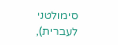סימולטני לעברית),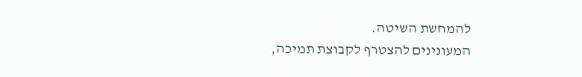להמחשת השיטה.
המעונינים להצטרף לקבוצת תמיכה,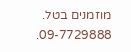מוזמנים בטל. 09-7729888.